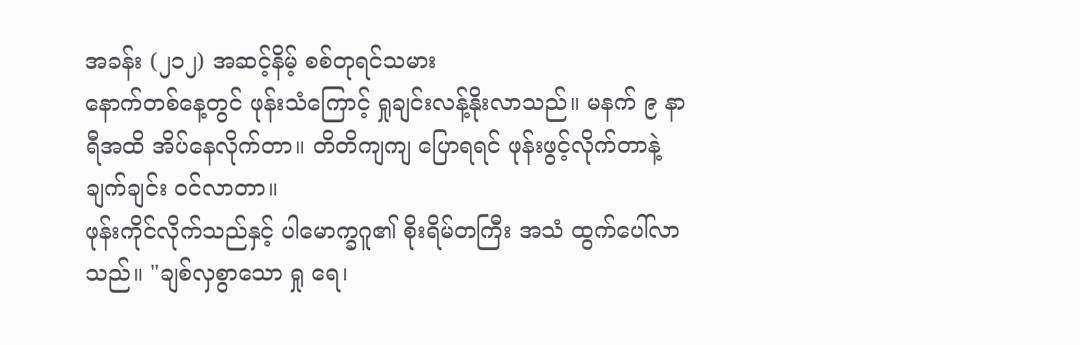အခန်း (၂၁၂) အဆင့်နိမ့် စစ်တုရင်သမား
နောက်တစ်နေ့တွင် ဖုန်းသံကြောင့် ရှုချင်းလန့်နိုးလာသည်။ မနက် ၉ နာရီအထိ အိပ်နေလိုက်တာ။ တိတိကျကျ ပြောရရင် ဖုန်းဖွင့်လိုက်တာနဲ့ ချက်ချင်း ဝင်လာတာ။
ဖုန်းကိုင်လိုက်သည်နှင့် ပါမောက္ခဂူ၏ စိုးရိမ်တကြီး အသံ ထွက်ပေါ်လာသည်။ "ချစ်လှစွာသော ရှု ရေ၊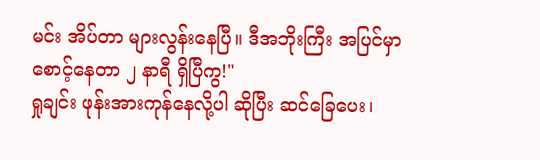မင်း အိပ်တာ များလွန်းနေပြီ။ ဒီအဘိုးကြီး အပြင်မှာ စောင့်နေတာ ၂ နာရီ ရှိပြီကွ!"
ရှုချင်း ဖုန်းအားကုန်နေလို့ပါ ဆိုပြီး ဆင်ခြေပေး၊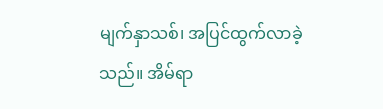မျက်နှာသစ်၊ အပြင်ထွက်လာခဲ့သည်။ အိမ်ရာ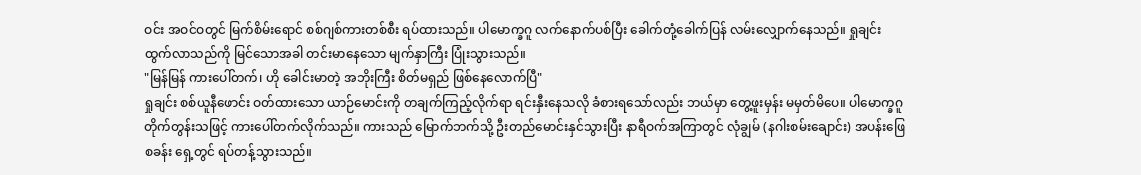ဝင်း အဝင်ဝတွင် မြက်စိမ်းရောင် စစ်ဂျစ်ကားတစ်စီး ရပ်ထားသည်။ ပါမောက္ခဂူ လက်နောက်ပစ်ပြီး ခေါက်တုံ့ခေါက်ပြန် လမ်းလျှောက်နေသည်။ ရှုချင်း ထွက်လာသည်ကို မြင်သောအခါ တင်းမာနေသော မျက်နှာကြီး ပြုံးသွားသည်။
"မြန်မြန် ကားပေါ်တက်၊ ဟို ခေါင်းမာတဲ့ အဘိုးကြီး စိတ်မရှည် ဖြစ်နေလောက်ပြီ"
ရှုချင်း စစ်ယူနီဖောင်း ဝတ်ထားသော ယာဉ်မောင်းကို တချက်ကြည့်လိုက်ရာ ရင်းနှီးနေသလို ခံစားရသော်လည်း ဘယ်မှာ တွေ့ဖူးမှန်း မမှတ်မိပေ။ ပါမောက္ခဂူ တိုက်တွန်းသဖြင့် ကားပေါ်တက်လိုက်သည်။ ကားသည် မြောက်ဘက်သို့ ဦးတည်မောင်းနှင်သွားပြီး နာရီဝက်အကြာတွင် လုံချွမ် (နဂါးစမ်းချောင်း) အပန်းဖြေစခန်း ရှေ့တွင် ရပ်တန့်သွားသည်။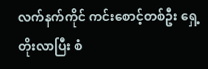လက်နက်ကိုင် ကင်းစောင့်တစ်ဦး ရှေ့တိုးလာပြီး စံ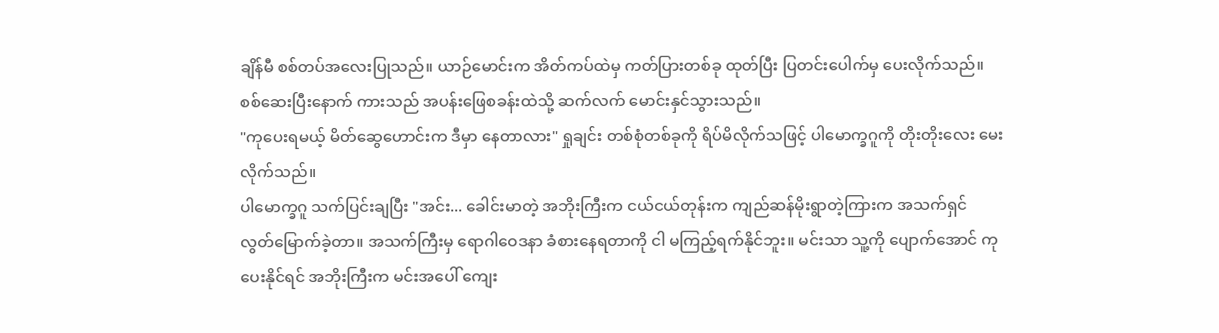ချိန်မီ စစ်တပ်အလေးပြုသည်။ ယာဉ်မောင်းက အိတ်ကပ်ထဲမှ ကတ်ပြားတစ်ခု ထုတ်ပြီး ပြတင်းပေါက်မှ ပေးလိုက်သည်။ စစ်ဆေးပြီးနောက် ကားသည် အပန်းဖြေစခန်းထဲသို့ ဆက်လက် မောင်းနှင်သွားသည်။
"ကုပေးရမယ့် မိတ်ဆွေဟောင်းက ဒီမှာ နေတာလား" ရှုချင်း တစ်စုံတစ်ခုကို ရိပ်မိလိုက်သဖြင့် ပါမောက္ခဂူကို တိုးတိုးလေး မေးလိုက်သည်။
ပါမောက္ခဂူ သက်ပြင်းချပြီး "အင်း... ခေါင်းမာတဲ့ အဘိုးကြီးက ငယ်ငယ်တုန်းက ကျည်ဆန်မိုးရွာတဲ့ကြားက အသက်ရှင် လွတ်မြောက်ခဲ့တာ။ အသက်ကြီးမှ ရောဂါဝေဒနာ ခံစားနေရတာကို ငါ မကြည့်ရက်နိုင်ဘူး။ မင်းသာ သူ့ကို ပျောက်အောင် ကုပေးနိုင်ရင် အဘိုးကြီးက မင်းအပေါ် ကျေး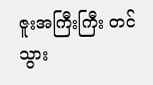ဇူးအကြီးကြီး တင်သွား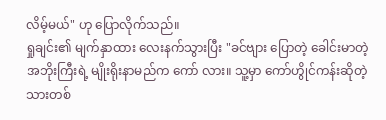လိမ့်မယ်" ဟု ပြောလိုက်သည်။
ရှုချင်း၏ မျက်နှာထား လေးနက်သွားပြီး "ခင်ဗျား ပြောတဲ့ ခေါင်းမာတဲ့ အဘိုးကြီးရဲ့ မျိုးရိုးနာမည်က ကော် လား။ သူ့မှာ ကော်ဟွိုင်ကန်းဆိုတဲ့ သားတစ်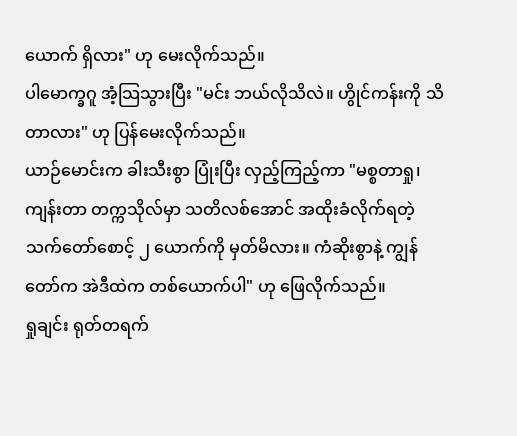ယောက် ရှိလား" ဟု မေးလိုက်သည်။
ပါမောက္ခဂူ အံ့သြသွားပြီး "မင်း ဘယ်လိုသိလဲ။ ဟွိုင်ကန်းကို သိတာလား" ဟု ပြန်မေးလိုက်သည်။
ယာဉ်မောင်းက ခါးသီးစွာ ပြုံးပြီး လှည့်ကြည့်ကာ "မစ္စတာရှု၊ ကျန်းတာ တက္ကသိုလ်မှာ သတိလစ်အောင် အထိုးခံလိုက်ရတဲ့ သက်တော်စောင့် ၂ ယောက်ကို မှတ်မိလား။ ကံဆိုးစွာနဲ့ ကျွန်တော်က အဲဒီထဲက တစ်ယောက်ပါ" ဟု ဖြေလိုက်သည်။
ရှုချင်း ရုတ်တရက်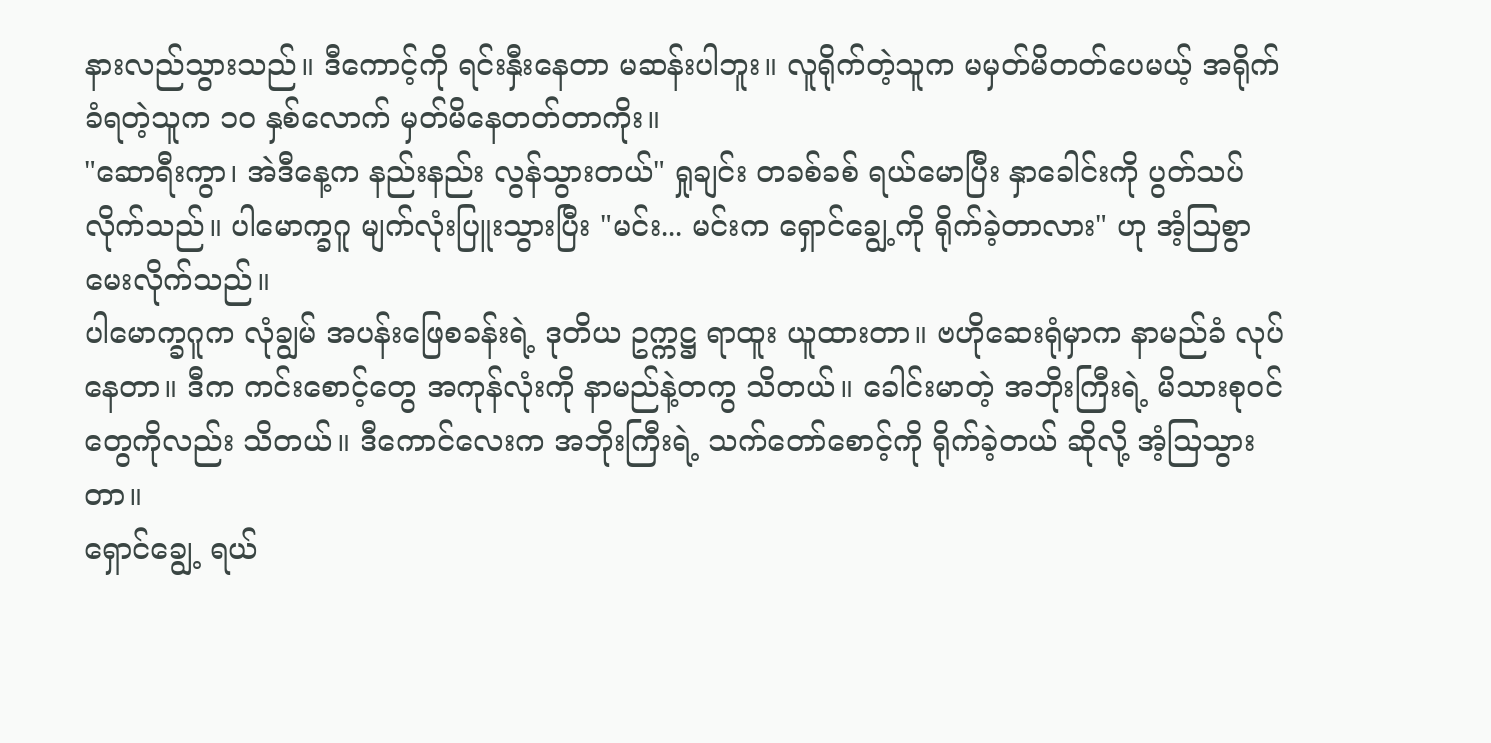နားလည်သွားသည်။ ဒီကောင့်ကို ရင်းနှီးနေတာ မဆန်းပါဘူး။ လူရိုက်တဲ့သူက မမှတ်မိတတ်ပေမယ့် အရိုက်ခံရတဲ့သူက ၁၀ နှစ်လောက် မှတ်မိနေတတ်တာကိုး။
"ဆောရီးကွာ၊ အဲဒီနေ့က နည်းနည်း လွန်သွားတယ်" ရှုချင်း တခစ်ခစ် ရယ်မောပြီး နှာခေါင်းကို ပွတ်သပ်လိုက်သည်။ ပါမောက္ခဂူ မျက်လုံးပြူးသွားပြီး "မင်း... မင်းက ရှောင်ချွေ့ကို ရိုက်ခဲ့တာလား" ဟု အံ့သြစွာ မေးလိုက်သည်။
ပါမောက္ခဂူက လုံချွမ် အပန်းဖြေစခန်းရဲ့ ဒုတိယ ဥက္ကဋ္ဌ ရာထူး ယူထားတာ။ ဗဟိုဆေးရုံမှာက နာမည်ခံ လုပ်နေတာ။ ဒီက ကင်းစောင့်တွေ အကုန်လုံးကို နာမည်နဲ့တကွ သိတယ်။ ခေါင်းမာတဲ့ အဘိုးကြီးရဲ့ မိသားစုဝင်တွေကိုလည်း သိတယ်။ ဒီကောင်လေးက အဘိုးကြီးရဲ့ သက်တော်စောင့်ကို ရိုက်ခဲ့တယ် ဆိုလို့ အံ့သြသွားတာ။
ရှောင်ချွေ့ ရယ်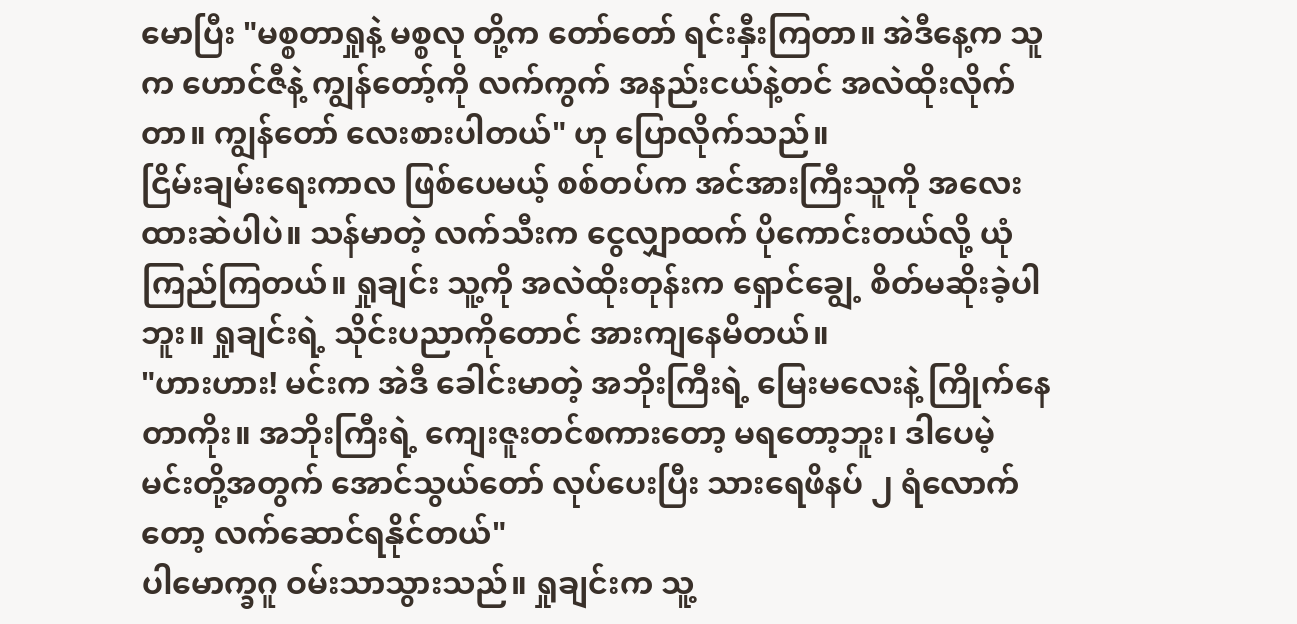မောပြီး "မစ္စတာရှုနဲ့ မစ္စလု တို့က တော်တော် ရင်းနှီးကြတာ။ အဲဒီနေ့က သူက ဟောင်ဇီနဲ့ ကျွန်တော့်ကို လက်ကွက် အနည်းငယ်နဲ့တင် အလဲထိုးလိုက်တာ။ ကျွန်တော် လေးစားပါတယ်" ဟု ပြောလိုက်သည်။
ငြိမ်းချမ်းရေးကာလ ဖြစ်ပေမယ့် စစ်တပ်က အင်အားကြီးသူကို အလေးထားဆဲပါပဲ။ သန်မာတဲ့ လက်သီးက ငွေလျှာထက် ပိုကောင်းတယ်လို့ ယုံကြည်ကြတယ်။ ရှုချင်း သူ့ကို အလဲထိုးတုန်းက ရှောင်ချွေ့ စိတ်မဆိုးခဲ့ပါဘူး။ ရှုချင်းရဲ့ သိုင်းပညာကိုတောင် အားကျနေမိတယ်။
"ဟားဟား! မင်းက အဲဒီ ခေါင်းမာတဲ့ အဘိုးကြီးရဲ့ မြေးမလေးနဲ့ ကြိုက်နေတာကိုး။ အဘိုးကြီးရဲ့ ကျေးဇူးတင်စကားတော့ မရတော့ဘူး၊ ဒါပေမဲ့ မင်းတို့အတွက် အောင်သွယ်တော် လုပ်ပေးပြီး သားရေဖိနပ် ၂ ရံလောက်တော့ လက်ဆောင်ရနိုင်တယ်"
ပါမောက္ခဂူ ဝမ်းသာသွားသည်။ ရှုချင်းက သူ့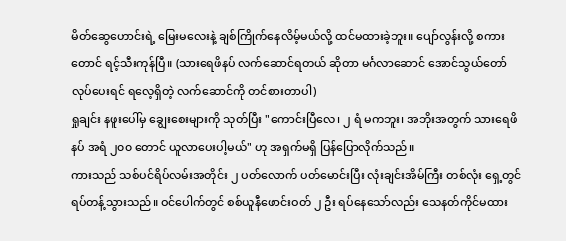မိတ်ဆွေဟောင်းရဲ့ မြေးမလေးနဲ့ ချစ်ကြိုက်နေလိမ့်မယ်လို့ ထင်မထားခဲ့ဘူး။ ပျော်လွန်းလို့ စကားတောင် ရင့်သီးကုန်ပြီ။ (သားရေဖိနပ် လက်ဆောင်ရတယ် ဆိုတာ မင်္ဂလာဆောင် အောင်သွယ်တော် လုပ်ပေးရင် ရလေ့ရှိတဲ့ လက်ဆောင်ကို တင်စားတာပါ)
ရှုချင်း နဖူးပေါ်မှ ချွေးစေးများကို သုတ်ပြီး "ကောင်းပြီလေ၊ ၂ ရံ မကဘူး၊ အဘိုးအတွက် သားရေဖိနပ် အရံ ၂၀၀ တောင် ယူလာပေးပါ့မယ်" ဟု အရှက်မရှိ ပြန်ပြောလိုက်သည်။
ကားသည် သစ်ပင်ရိပ်လမ်းအတိုင်း ၂ ပတ်လောက် ပတ်မောင်းပြီး လုံးချင်းအိမ်ကြီး တစ်လုံး ရှေ့တွင် ရပ်တန့်သွားသည်။ ဝင်ပေါက်တွင် စစ်ယူနီဖောင်းဝတ် ၂ ဦး ရပ်နေသော်လည်း သေနတ်ကိုင်မထား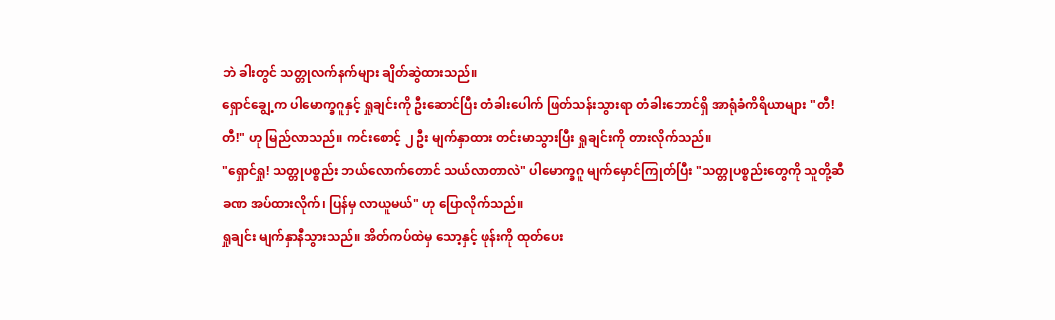ဘဲ ခါးတွင် သတ္တုလက်နက်များ ချိတ်ဆွဲထားသည်။
ရှောင်ချွေ့က ပါမောက္ခဂူနှင့် ရှုချင်းကို ဦးဆောင်ပြီး တံခါးပေါက် ဖြတ်သန်းသွားရာ တံခါးဘောင်ရှိ အာရုံခံကိရိယာများ "တီ! တီ!" ဟု မြည်လာသည်။ ကင်းစောင့် ၂ ဦး မျက်နှာထား တင်းမာသွားပြီး ရှုချင်းကို တားလိုက်သည်။
"ရှောင်ရှု! သတ္တုပစ္စည်း ဘယ်လောက်တောင် သယ်လာတာလဲ" ပါမောက္ခဂူ မျက်မှောင်ကြုတ်ပြီး "သတ္တုပစ္စည်းတွေကို သူတို့ဆီ ခဏ အပ်ထားလိုက်၊ ပြန်မှ လာယူမယ်" ဟု ပြောလိုက်သည်။
ရှုချင်း မျက်နှာနီသွားသည်။ အိတ်ကပ်ထဲမှ သော့နှင့် ဖုန်းကို ထုတ်ပေး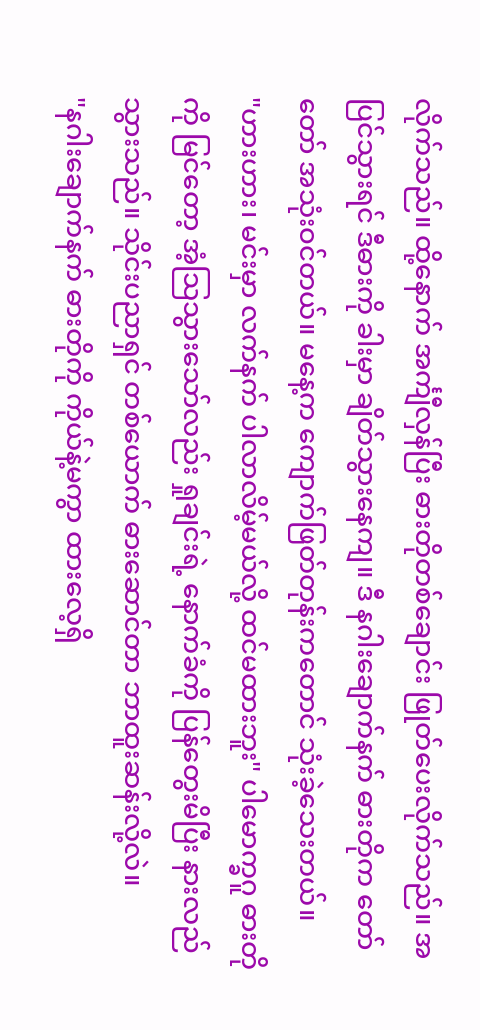လိုက်သည်။ ထို့နောက် အင်္ကျီလှန်ပြီး ဓားတိုတစ်ချောင်း ဖြုတ်ပေးလိုက်သည်။ အပြင်သွားရင် ဒီဓားကို ခါးမှာ ချိတ်သွားနေကျ။ ဒီ နဂါးချောက်နက် ဓားတိုက တော်တော် အသုံးဝင်တယ်။ မနေ့က ကျောက်ဖြတ်တုန်းကတောင် သုံးခဲ့သေးတယ်။
"ဟားဟား၊ မင်းမှာ လက်နက် ပါလာလိမ့်မယ်လို့ ထင်မထားဘူး" ပါမောက္ခဂူ ဓားတိုကို မြင်တော့ အံ့သြသွားသော်လည်း ရှုချင်းရဲ့ နောက်ခံကို ပြန်တွေးမိပြီး နားလည်သွားသည်။ သိုင်းပညာရှင် တစ်ယောက် ဓားဆောင်တာ ဘာထူးဆန်းလို့လဲ။
"နဂါးချောက်နက် ဓားတိုကို ကိုယ်နဲ့မကွာ ထားလေ့ရှိ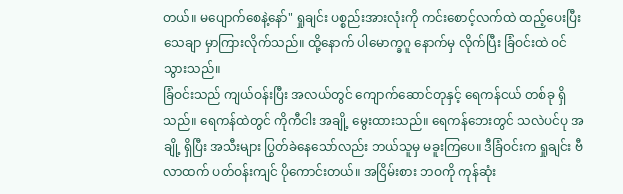တယ်။ မပျောက်စေနဲ့နော်" ရှုချင်း ပစ္စည်းအားလုံးကို ကင်းစောင့်လက်ထဲ ထည့်ပေးပြီး သေချာ မှာကြားလိုက်သည်။ ထို့နောက် ပါမောက္ခဂူ နောက်မှ လိုက်ပြီး ခြံဝင်းထဲ ဝင်သွားသည်။
ခြံဝင်းသည် ကျယ်ဝန်းပြီး အလယ်တွင် ကျောက်ဆောင်တုနှင့် ရေကန်ငယ် တစ်ခု ရှိသည်။ ရေကန်ထဲတွင် ကိုကီငါး အချို့ မွေးထားသည်။ ရေကန်ဘေးတွင် သလဲပင်ပု အချို့ ရှိပြီး အသီးများ ပြွတ်ခဲနေသော်လည်း ဘယ်သူမှ မခူးကြပေ။ ဒီခြံဝင်းက ရှုချင်း ဗီလာထက် ပတ်ဝန်းကျင် ပိုကောင်းတယ်။ အငြိမ်းစား ဘဝကို ကုန်ဆုံး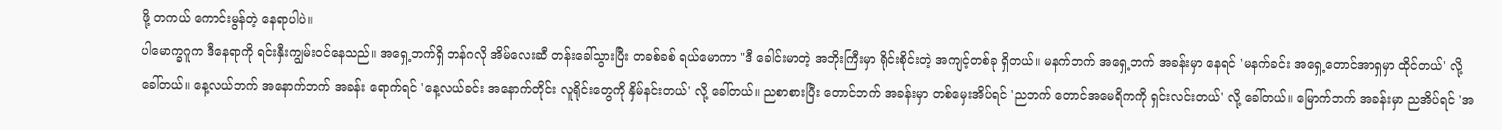ဖို့ တကယ် ကောင်းမွန်တဲ့ နေရာပါပဲ။
ပါမောက္ခဂူက ဒီနေရာကို ရင်းနှီးကျွမ်းဝင်နေသည်။ အရှေ့ဘက်ရှိ ဘန်ဂလို အိမ်လေးဆီ တန်းခေါ်သွားပြီး တခစ်ခစ် ရယ်မောကာ "ဒီ ခေါင်းမာတဲ့ အဘိုးကြီးမှာ ရိုင်းစိုင်းတဲ့ အကျင့်တစ်ခု ရှိတယ်။ မနက်ဘက် အရှေ့ဘက် အခန်းမှာ နေရင် 'မနက်ခင်း အရှေ့တောင်အာရှမှာ ထိုင်တယ်' လို့ ခေါ်တယ်။ နေ့လယ်ဘက် အနောက်ဘက် အခန်း ရောက်ရင် 'နေ့လယ်ခင်း အနောက်တိုင်း လူရိုင်းတွေကို နှိမ်နင်းတယ်' လို့ ခေါ်တယ်။ ညစာစားပြီး တောင်ဘက် အခန်းမှာ တစ်မှေးအိပ်ရင် 'ညဘက် တောင်အမေရိကကို ရှင်းလင်းတယ်' လို့ ခေါ်တယ်။ မြောက်ဘက် အခန်းမှာ ညအိပ်ရင် 'အ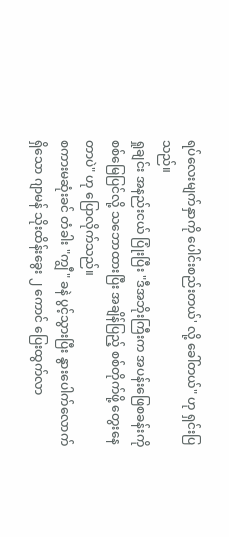ရပ်လေးမျက်နှာကို ပေါင်းစည်းတယ်' လို့ ခေါ်တယ်" ဟု ရှင်းပြသည်။
ရှုချင်း အနည်းငယ် ပြုံးပြီး "ဒီအဘိုးကြီးက အပန်းဖြေစခန်းကို စစ်မြေပြင်လို့ သဘောထားပြီး အချိန်ပြည့် စစ်တိုက်ဖို့ တွေးနေတာပဲ" ဟု ပြောလိုက်သည်။
စကားမဆုံးခင် တံခါး "ကျွီ" ခနဲ ပွင့်သွားပြီး နွားပေါက်လောက် ရှိသော ဂျာမန် သိုးထိန်းခွေး ၂ ကောင် ပြေးထွက်လာ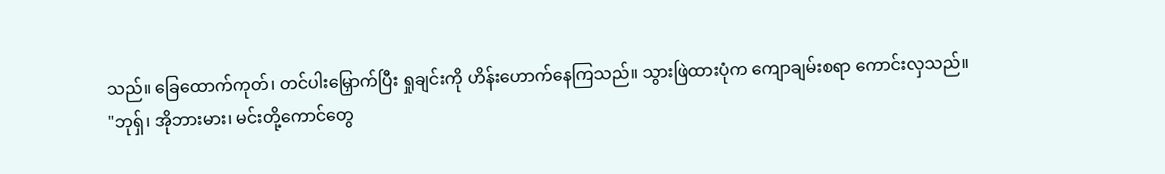သည်။ ခြေထောက်ကုတ်၊ တင်ပါးမြှောက်ပြီး ရှုချင်းကို ဟိန်းဟောက်နေကြသည်။ သွားဖြဲထားပုံက ကျောချမ်းစရာ ကောင်းလှသည်။
"ဘုရှ်၊ အိုဘားမား၊ မင်းတို့ကောင်တွေ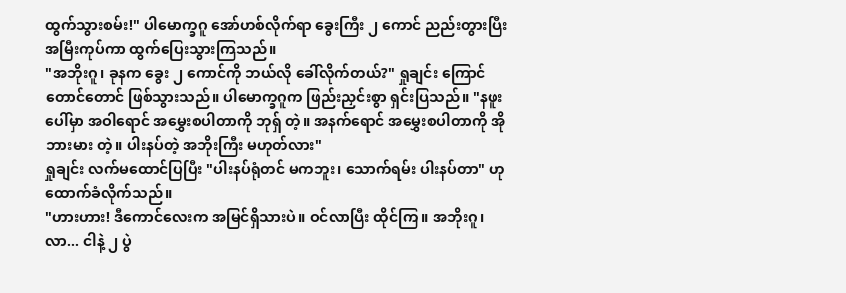ထွက်သွားစမ်း!" ပါမောက္ခဂူ အော်ဟစ်လိုက်ရာ ခွေးကြီး ၂ ကောင် ညည်းတွားပြီး အမြီးကုပ်ကာ ထွက်ပြေးသွားကြသည်။
"အဘိုးဂူ၊ ခုနက ခွေး ၂ ကောင်ကို ဘယ်လို ခေါ်လိုက်တယ်?" ရှုချင်း ကြောင်တောင်တောင် ဖြစ်သွားသည်။ ပါမောက္ခဂူက ဖြည်းညှင်းစွာ ရှင်းပြသည်။ "နဖူးပေါ်မှာ အဝါရောင် အမွှေးစပါတာကို ဘုရှ် တဲ့။ အနက်ရောင် အမွှေးစပါတာကို အိုဘားမား တဲ့။ ပါးနပ်တဲ့ အဘိုးကြီး မဟုတ်လား"
ရှုချင်း လက်မထောင်ပြပြီး "ပါးနပ်ရုံတင် မကဘူး၊ သောက်ရမ်း ပါးနပ်တာ" ဟု ထောက်ခံလိုက်သည်။
"ဟားဟား! ဒီကောင်လေးက အမြင်ရှိသားပဲ။ ဝင်လာပြီး ထိုင်ကြ။ အဘိုးဂူ၊ လာ... ငါနဲ့ ၂ ပွဲ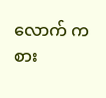လောက် ကစား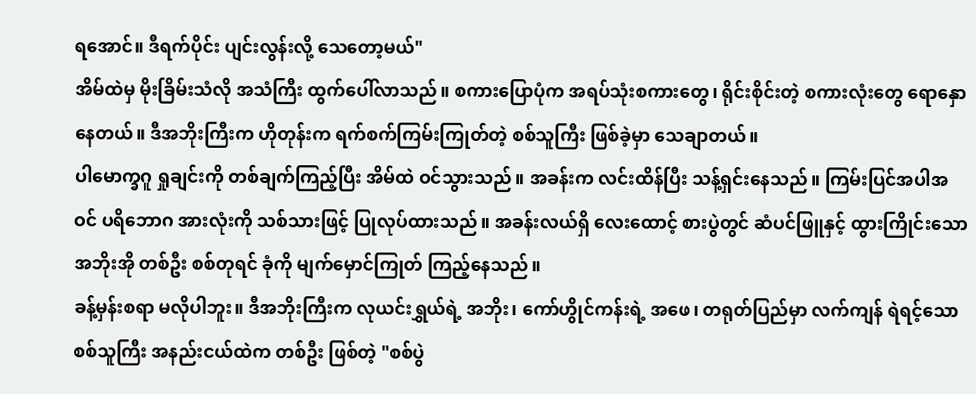ရအောင်။ ဒီရက်ပိုင်း ပျင်းလွန်းလို့ သေတော့မယ်"
အိမ်ထဲမှ မိုးခြိမ်းသံလို အသံကြီး ထွက်ပေါ်လာသည်။ စကားပြောပုံက အရပ်သုံးစကားတွေ၊ ရိုင်းစိုင်းတဲ့ စကားလုံးတွေ ရောနှောနေတယ်။ ဒီအဘိုးကြီးက ဟိုတုန်းက ရက်စက်ကြမ်းကြုတ်တဲ့ စစ်သူကြီး ဖြစ်ခဲ့မှာ သေချာတယ်။
ပါမောက္ခဂူ ရှုချင်းကို တစ်ချက်ကြည့်ပြီး အိမ်ထဲ ဝင်သွားသည်။ အခန်းက လင်းထိန်ပြီး သန့်ရှင်းနေသည်။ ကြမ်းပြင်အပါအဝင် ပရိဘောဂ အားလုံးကို သစ်သားဖြင့် ပြုလုပ်ထားသည်။ အခန်းလယ်ရှိ လေးထောင့် စားပွဲတွင် ဆံပင်ဖြူနှင့် ထွားကြိုင်းသော အဘိုးအို တစ်ဦး စစ်တုရင် ခုံကို မျက်မှောင်ကြုတ် ကြည့်နေသည်။
ခန့်မှန်းစရာ မလိုပါဘူး။ ဒီအဘိုးကြီးက လုယင်းရွှယ်ရဲ့ အဘိုး၊ ကော်ဟွိုင်ကန်းရဲ့ အဖေ၊ တရုတ်ပြည်မှာ လက်ကျန် ရဲရင့်သော စစ်သူကြီး အနည်းငယ်ထဲက တစ်ဦး ဖြစ်တဲ့ "စစ်ပွဲ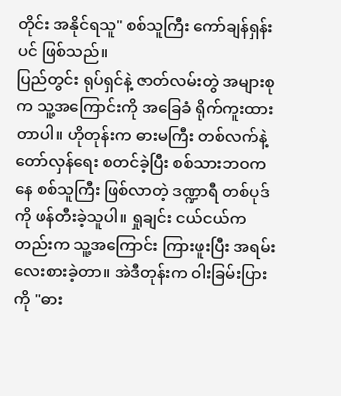တိုင်း အနိုင်ရသူ" စစ်သူကြီး ကော်ချန်ရှန်းပင် ဖြစ်သည်။
ပြည်တွင်း ရုပ်ရှင်နဲ့ ဇာတ်လမ်းတွဲ အများစုက သူ့အကြောင်းကို အခြေခံ ရိုက်ကူးထားတာပါ။ ဟိုတုန်းက ဓားမကြီး တစ်လက်နဲ့ တော်လှန်ရေး စတင်ခဲ့ပြီး စစ်သားဘဝကနေ စစ်သူကြီး ဖြစ်လာတဲ့ ဒဏ္ဍာရီ တစ်ပုဒ်ကို ဖန်တီးခဲ့သူပါ။ ရှုချင်း ငယ်ငယ်ကတည်းက သူ့အကြောင်း ကြားဖူးပြီး အရမ်း လေးစားခဲ့တာ။ အဲဒီတုန်းက ဝါးခြမ်းပြားကို "ဓား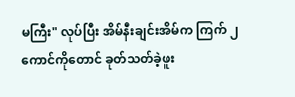မကြီး" လုပ်ပြီး အိမ်နီးချင်းအိမ်က ကြက် ၂ ကောင်ကိုတောင် ခုတ်သတ်ခဲ့ဖူး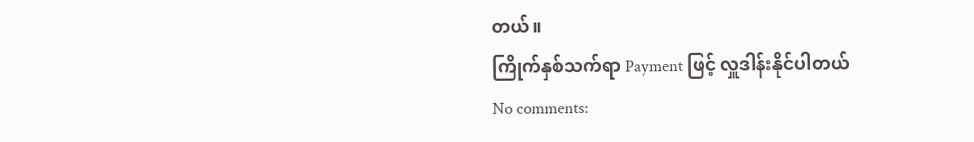တယ်။
ကြိုက်နှစ်သက်ရာ Payment ဖြင့် လှူဒါန်းနိုင်ပါတယ်
No comments: